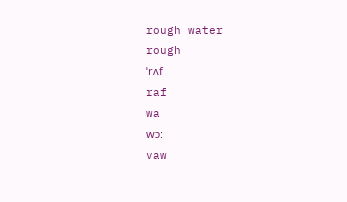rough water
rough
ˈrʌf
raf
wa
wɔ:
vaw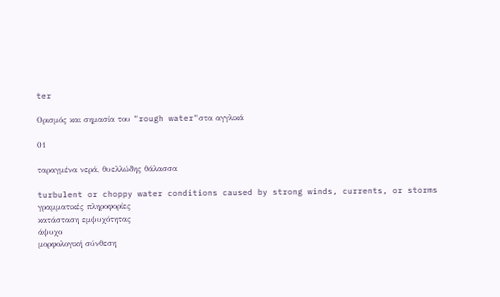ter

Ορισμός και σημασία του "rough water"στα αγγλικά

01

ταραγμένα νερά, θυελλώδης θάλασσα

turbulent or choppy water conditions caused by strong winds, currents, or storms
γραμματικές πληροφορίες
κατάσταση εμψυχότητας
άψυχο
μορφολογική σύνθεση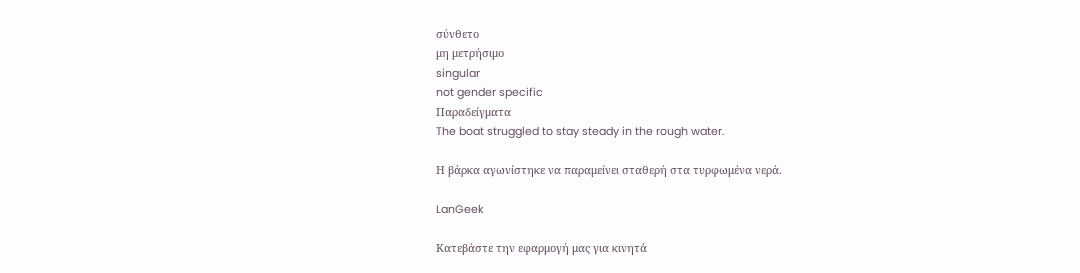σύνθετο
μη μετρήσιμο
singular
not gender specific
Παραδείγματα
The boat struggled to stay steady in the rough water.

Η βάρκα αγωνίστηκε να παραμείνει σταθερή στα τυρφωμένα νερά.

LanGeek

Κατεβάστε την εφαρμογή μας για κινητά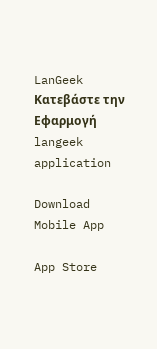LanGeek
Κατεβάστε την Εφαρμογή
langeek application

Download Mobile App

App Store